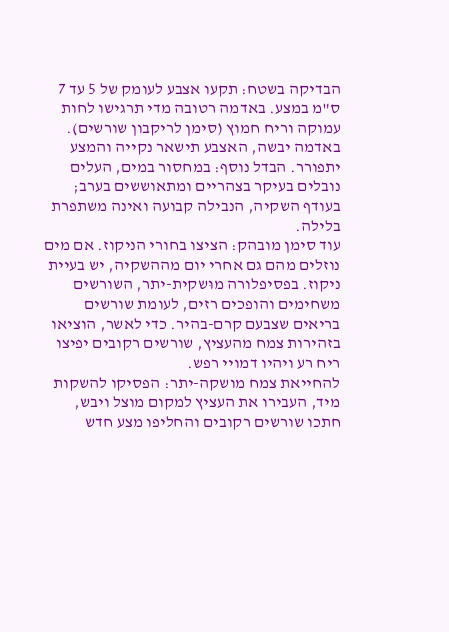הבדיקה בשטח: תקעו אצבע לעומק של 5 עד 7 ס"מ במצע. באדמה רטובה מדי תרגישו לחות עמוקה וריח חמוץ (סימן לריקבון שורשים). באדמה יבשה, האצבע תישאר נקייה והמצע יתפורר. הבדל נוסף: במחסור במים, העלים נובלים בעיקר בצהריים ומתאוששים בערב; בעודף השקיה, הנבילה קבועה ואינה משתפרת בלילה.
עוד סימן מובהק: הציצו בחורי הניקוז. אם מים נוזלים מהם גם אחרי יום מההשקיה, יש בעיית ניקוז. בפסיפלורה מוּשקית-יתר, השורשים משחימים והופכים רזים, לעומת שורשים בריאים שצבעם קרם-בהיר. כדי לאשר, הוציאו בזהירות צמח מהעציץ, שורשים רקובים יפיצו ריח רע ויהיו דמויי רפש.
להחייאת צמח מושקה-יתר: הפסיקו להשקות מיד, העבירו את העציץ למקום מוצל ויבש, חתכו שורשים רקובים והחליפו מצע חדש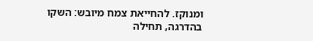ומנוקז. להחייאת צמח מיובש: השקו בהדרגה, תחילה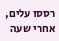רססו עלים, אחרי שעה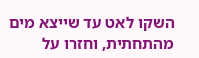השקו לאט עד שייצא מים מהתחתית, וחזרו על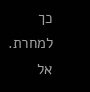כך למחרת. אל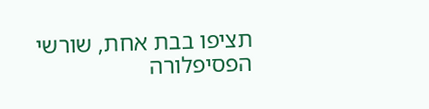תציפו בבת אחת, שורשי הפסיפלורה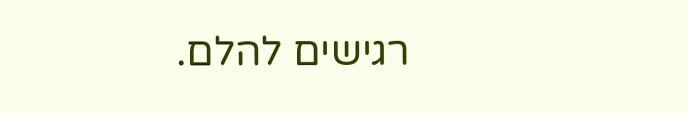רגישים להלם.